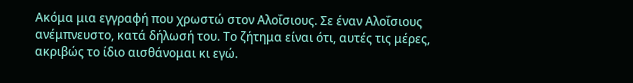Ακόμα μια εγγραφή που χρωστώ στον Αλοΐσιους. Σε έναν Αλοΐσιους ανέμπνευστο, κατά δήλωσή του. Το ζήτημα είναι ότι, αυτές τις μέρες, ακριβώς το ίδιο αισθάνομαι κι εγώ.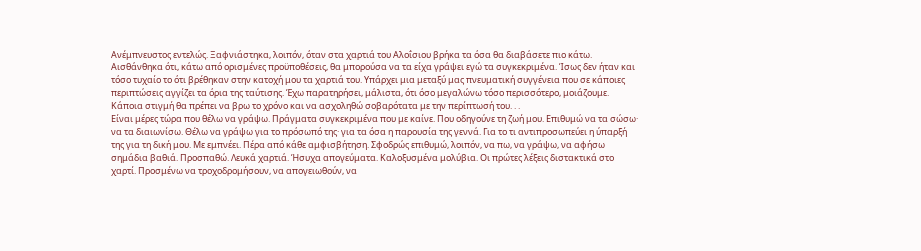Ανέμπνευστος εντελώς. Ξαφνιάστηκα, λοιπόν, όταν στα χαρτιά του Αλοΐσιου βρήκα τα όσα θα διαβάσετε πιο κάτω. Αισθάνθηκα ότι, κάτω από ορισμένες προϋποθέσεις, θα μπορούσα να τα είχα γράψει εγώ τα συγκεκριμένα. Ίσως δεν ήταν και τόσο τυχαίο το ότι βρέθηκαν στην κατοχή μου τα χαρτιά του. Υπάρχει μια μεταξύ μας πνευματική συγγένεια που σε κάποιες περιπτώσεις αγγίζει τα όρια της ταύτισης. Έχω παρατηρήσει, μάλιστα, ότι όσο μεγαλώνω τόσο περισσότερο, μοιάζουμε. Κάποια στιγμή θα πρέπει να βρω το χρόνο και να ασχοληθώ σοβαρότατα με την περίπτωσή του. . .
Είναι μέρες τώρα που θέλω να γράψω. Πράγματα συγκεκριμένα που με καίνε. Που οδηγούνε τη ζωή μου. Επιθυμώ να τα σώσω· να τα διαιωνίσω. Θέλω να γράψω για το πρόσωπό της· για τα όσα η παρουσία της γεννά. Για το τι αντιπροσωπεύει η ύπαρξή της για τη δική μου. Με εμπνέει. Πέρα από κάθε αμφισβήτηση. Σφοδρώς επιθυμώ, λοιπόν, να πω, να γράψω, να αφήσω σημάδια βαθιά. Προσπαθώ. Λευκά χαρτιά. Ήσυχα απογεύματα. Καλοξυσμένα μολύβια. Οι πρώτες λέξεις διστακτικά στο χαρτί. Προσμένω να τροχοδρομήσουν, να απογειωθούν, να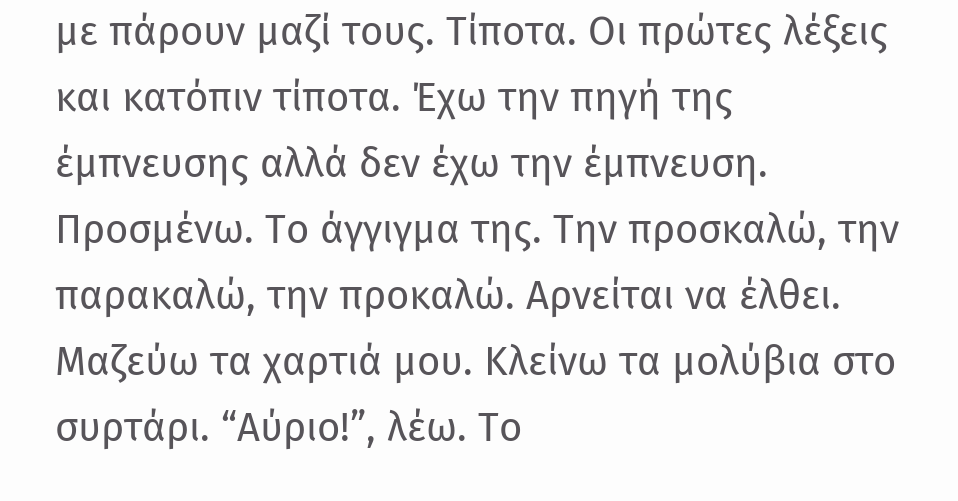με πάρουν μαζί τους. Τίποτα. Οι πρώτες λέξεις και κατόπιν τίποτα. Έχω την πηγή της έμπνευσης αλλά δεν έχω την έμπνευση. Προσμένω. Το άγγιγμα της. Την προσκαλώ, την παρακαλώ, την προκαλώ. Αρνείται να έλθει. Μαζεύω τα χαρτιά μου. Κλείνω τα μολύβια στο συρτάρι. “Αύριο!”, λέω. Το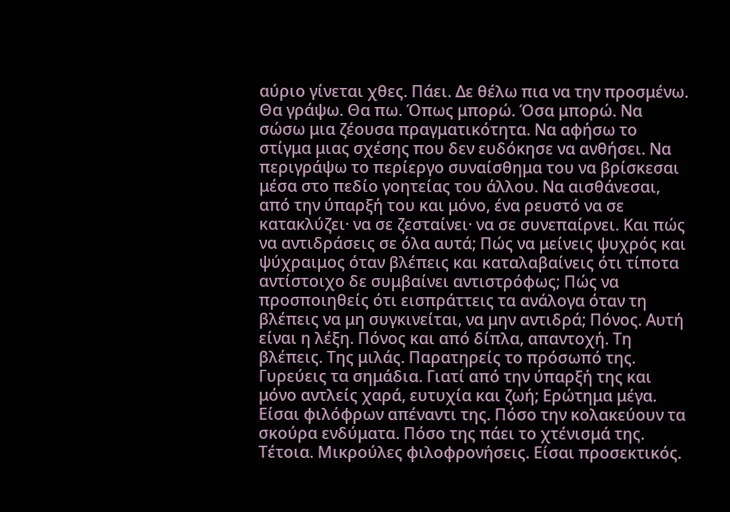αύριο γίνεται χθες. Πάει. Δε θέλω πια να την προσμένω. Θα γράψω. Θα πω. Όπως μπορώ. Όσα μπορώ. Να σώσω μια ζέουσα πραγματικότητα. Να αφήσω το στίγμα μιας σχέσης που δεν ευδόκησε να ανθήσει. Να περιγράψω το περίεργο συναίσθημα του να βρίσκεσαι μέσα στο πεδίο γοητείας του άλλου. Να αισθάνεσαι, από την ύπαρξή του και μόνο, ένα ρευστό να σε κατακλύζει· να σε ζεσταίνει· να σε συνεπαίρνει. Και πώς να αντιδράσεις σε όλα αυτά; Πώς να μείνεις ψυχρός και ψύχραιμος όταν βλέπεις και καταλαβαίνεις ότι τίποτα αντίστοιχο δε συμβαίνει αντιστρόφως; Πώς να προσποιηθείς ότι εισπράττεις τα ανάλογα όταν τη βλέπεις να μη συγκινείται, να μην αντιδρά; Πόνος. Αυτή είναι η λέξη. Πόνος και από δίπλα, απαντοχή. Τη βλέπεις. Της μιλάς. Παρατηρείς το πρόσωπό της. Γυρεύεις τα σημάδια. Γιατί από την ύπαρξή της και μόνο αντλείς χαρά, ευτυχία και ζωή; Ερώτημα μέγα. Είσαι φιλόφρων απέναντι της. Πόσο την κολακεύουν τα σκούρα ενδύματα. Πόσο της πάει το χτένισμά της. Τέτοια. Μικρούλες φιλοφρονήσεις. Είσαι προσεκτικός.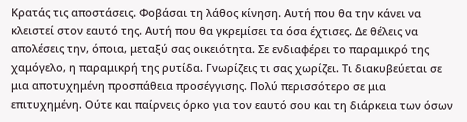Κρατάς τις αποστάσεις. Φοβάσαι τη λάθος κίνηση. Αυτή που θα την κάνει να κλειστεί στον εαυτό της. Αυτή που θα γκρεμίσει τα όσα έχτισες. Δε θέλεις να απολέσεις την, όποια, μεταξύ σας οικειότητα. Σε ενδιαφέρει το παραμικρό της χαμόγελο, η παραμικρή της ρυτίδα. Γνωρίζεις τι σας χωρίζει. Τι διακυβεύεται σε μια αποτυχημένη προσπάθεια προσέγγισης. Πολύ περισσότερο σε μια επιτυχημένη. Ούτε και παίρνεις όρκο για τον εαυτό σου και τη διάρκεια των όσων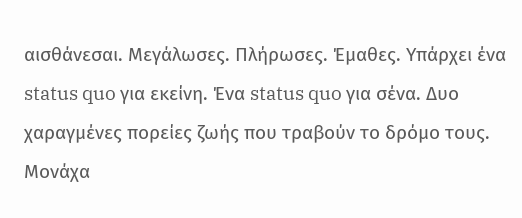αισθάνεσαι. Μεγάλωσες. Πλήρωσες. Έμαθες. Υπάρχει ένα status quo για εκείνη. Ένα status quo για σένα. Δυο χαραγμένες πορείες ζωής που τραβούν το δρόμο τους. Μονάχα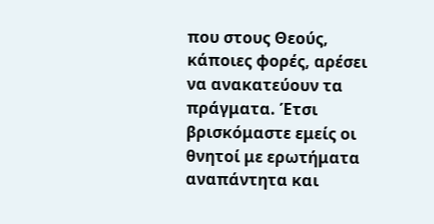που στους Θεούς, κάποιες φορές, αρέσει να ανακατεύουν τα πράγματα. Έτσι βρισκόμαστε εμείς οι θνητοί με ερωτήματα αναπάντητα και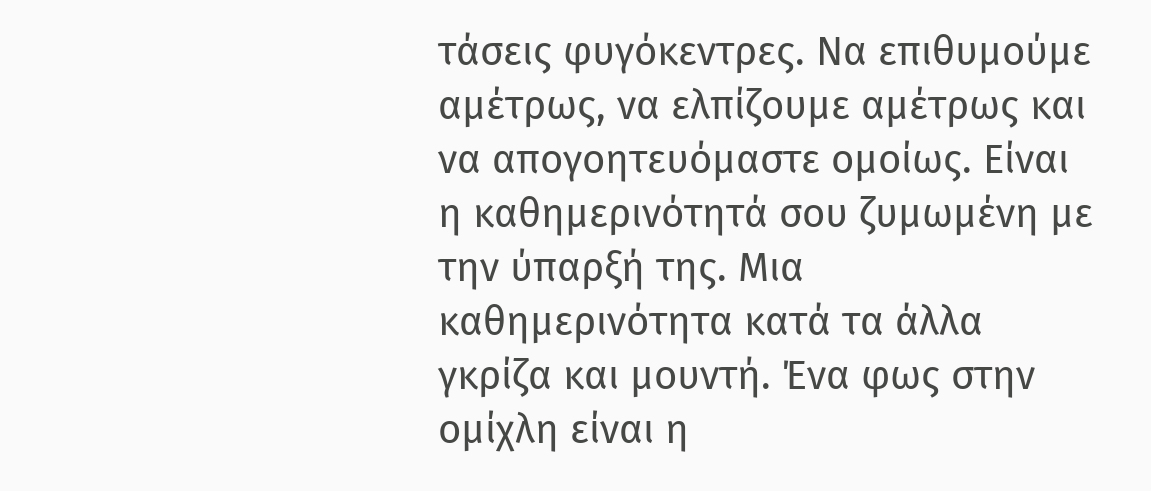τάσεις φυγόκεντρες. Να επιθυμούμε αμέτρως, να ελπίζουμε αμέτρως και να απογοητευόμαστε ομοίως. Είναι η καθημερινότητά σου ζυμωμένη με την ύπαρξή της. Μια καθημερινότητα κατά τα άλλα γκρίζα και μουντή. Ένα φως στην ομίχλη είναι η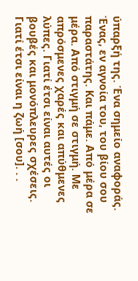ύπαρξή της. Ένα σημείο αναφοράς. Ένας, εν αγνοία του, του βίου σου παραστάτης. Και πάμε. Από μέρα σε μέρα. Από στιγμή σε στιγμή. Με απρόσμενες χαρές και απύθμενες λύπες. Γιατί έτσι είναι αυτές οι βουβές και μονόπλευρες σχέσεις. Γιατί έτσι είναι η ζωή [σου]. . .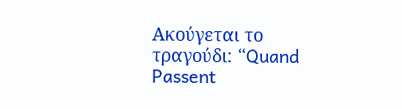Ακούγεται το τραγούδι: “Quand Passent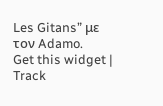Les Gitans” με τον Adamo.
Get this widget | Track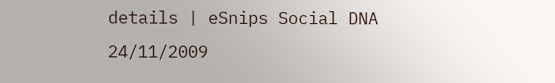details | eSnips Social DNA
24/11/2009